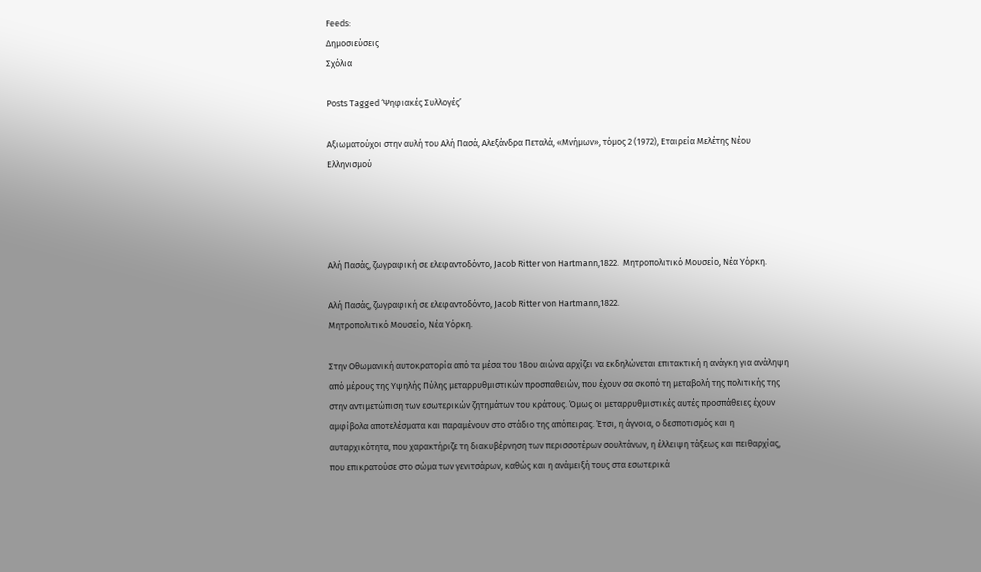Feeds:
Δημοσιεύσεις
Σχόλια

Posts Tagged ‘Ψηφιακές Συλλογές’

Αξιωματούχοι στην αυλή του Αλή Πασά, Αλεξάνδρα Πεταλά, «Μνήμων», τόμος 2 (1972), Εταιρεία Μελέτης Νέου Ελληνισμού




Αλή Πασάς, ζωγραφική σε ελεφαντοδόντο, Jacob Ritter von Hartmann,1822.  Μητροπολιτικό Μουσείο, Νέα Υόρκη.

Αλή Πασάς, ζωγραφική σε ελεφαντοδόντο, Jacob Ritter von Hartmann,1822.
Μητροπολιτικό Μουσείο, Νέα Υόρκη.

Στην Οθωμανική αυτοκρατορία από τα μέσα του 18ου αιώνα αρχίζει να εκδηλώνεται επιτακτική η ανάγκη για ανάληψη από μέρους της Υψηλής Πύλης μεταρρυθμιστικών προσπαθειών, που έχουν σα σκοπό τη μεταβολή της πολιτικής της στην αντιμετώπιση των εσωτερικών ζητημάτων του κράτους. Όμως οι μεταρρυθμιστικές αυτές προσπάθειες έχουν αμφίβολα αποτελέσματα και παραμένουν στο στάδιο της απόπειρας. Έτσι, η άγνοια, ο δεσποτισμός και η αυταρχικότητα, που χαρακτήριζε τη διακυβέρνηση των περισσοτέρων σουλτάνων, η έλλειψη τάξεως και πειθαρχίας, που επικρατούσε στο σώμα των γενιτσάρων, καθώς και η ανάμειξή τους στα εσωτερικά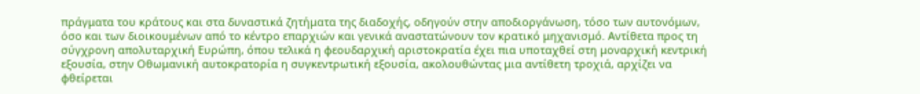πράγματα του κράτους και στα δυναστικά ζητήματα της διαδοχής, οδηγούν στην αποδιοργάνωση, τόσο των αυτονόμων, όσο και των διοικουμένων από το κέντρο επαρχιών και γενικά αναστατώνουν τον κρατικό μηχανισμό. Αντίθετα προς τη σύγχρονη απολυταρχική Ευρώπη, όπου τελικά η φεουδαρχική αριστοκρατία έχει πια υποταχθεί στη μοναρχική κεντρική εξουσία, στην Οθωμανική αυτοκρατορία η συγκεντρωτική εξουσία, ακολουθώντας μια αντίθετη τροχιά, αρχίζει να φθείρεται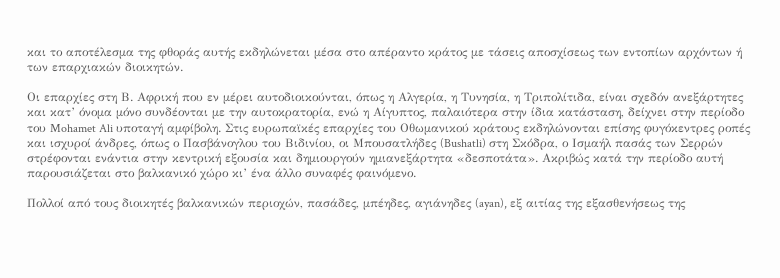και το αποτέλεσμα της φθοράς αυτής εκδηλώνεται μέσα στο απέραντο κράτος με τάσεις αποσχίσεως των εντοπίων αρχόντων ή των επαρχιακών διοικητών.

Οι επαρχίες στη Β. Αφρική που εν μέρει αυτοδιοικούνται, όπως η Αλγερία, η Τυνησία, η Τριπολίτιδα, είναι σχεδόν ανεξάρτητες και κατ’ όνομα μόνο συνδέονται με την αυτοκρατορία, ενώ η Αίγυπτος, παλαιότερα στην ίδια κατάσταση, δείχνει στην περίοδο του Mohamet Ali υποταγή αμφίβολη. Στις ευρωπαϊκές επαρχίες του Οθωμανικού κράτους εκδηλώνονται επίσης φυγόκεντρες ροπές και ισχυροί άνδρες, όπως ο Πασβάνογλου του Βιδινίου, οι Μπουσατλήδες (Bushatli) στη Σκόδρα, ο Ισμαήλ πασάς των Σερρών στρέφονται ενάντια στην κεντρική εξουσία και δημιουργούν ημιανεξάρτητα «δεσποτάτα». Ακριβώς κατά την περίοδο αυτή παρουσιάζεται στο βαλκανικό χώρο κι’ ένα άλλο συναφές φαινόμενο.

Πολλοί από τους διοικητές βαλκανικών περιοχών, πασάδες, μπέηδες, αγιάνηδες (ayan), εξ αιτίας της εξασθενήσεως της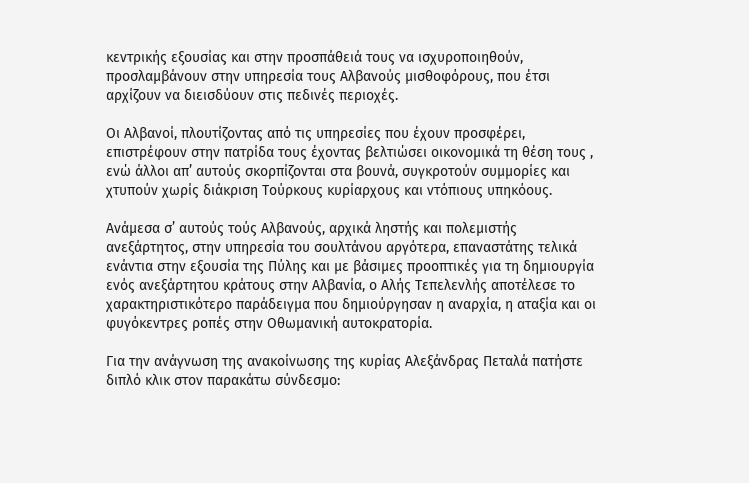κεντρικής εξουσίας και στην προσπάθειά τους να ισχυροποιηθούν, προσλαμβάνουν στην υπηρεσία τους Αλβανούς μισθοφόρους, που έτσι αρχίζουν να διεισδύουν στις πεδινές περιοχές.

Οι Αλβανοί, πλουτίζοντας από τις υπηρεσίες που έχουν προσφέρει, επιστρέφουν στην πατρίδα τους έχοντας βελτιώσει οικονομικά τη θέση τους , ενώ άλλοι απ’ αυτούς σκορπίζονται στα βουνά, συγκροτούν συμμορίες και χτυπούν χωρίς διάκριση Τούρκους κυρίαρχους και ντόπιους υπηκόους.

Ανάμεσα σ’ αυτούς τούς Αλβανούς, αρχικά ληστής και πολεμιστής ανεξάρτητος, στην υπηρεσία του σουλτάνου αργότερα, επαναστάτης τελικά ενάντια στην εξουσία της Πύλης και με βάσιμες προοπτικές για τη δημιουργία ενός ανεξάρτητου κράτους στην Αλβανία, ο Αλής Τεπελενλής αποτέλεσε το χαρακτηριστικότερο παράδειγμα που δημιούργησαν η αναρχία, η αταξία και οι φυγόκεντρες ροπές στην Οθωμανική αυτοκρατορία.

Για την ανάγνωση της ανακοίνωσης της κυρίας Αλεξάνδρας Πεταλά πατήστε διπλό κλικ στον παρακάτω σύνδεσμο: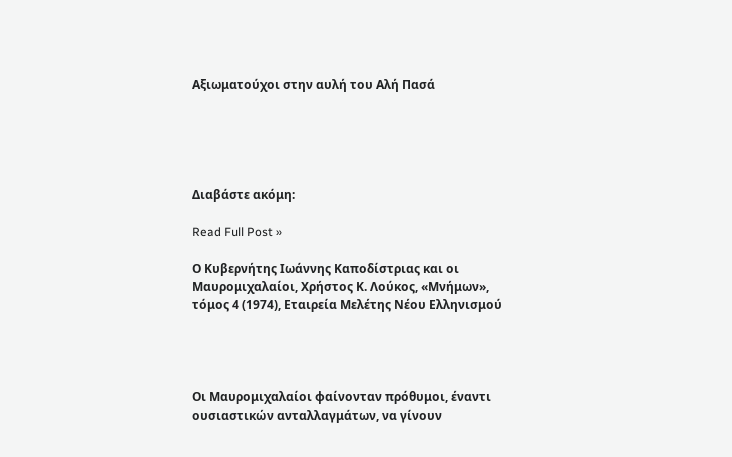Αξιωματούχοι στην αυλή του Αλή Πασά





Διαβάστε ακόμη:

Read Full Post »

Ο Κυβερνήτης Ιωάννης Καποδίστριας και οι Μαυρομιχαλαίοι, Χρήστος Κ. Λούκος, «Μνήμων», τόμος 4 (1974), Εταιρεία Μελέτης Νέου Ελληνισμού




Οι Μαυρομιχαλαίοι φαίνονταν πρόθυμοι, έναντι ουσιαστικών ανταλλαγμάτων, να γίνουν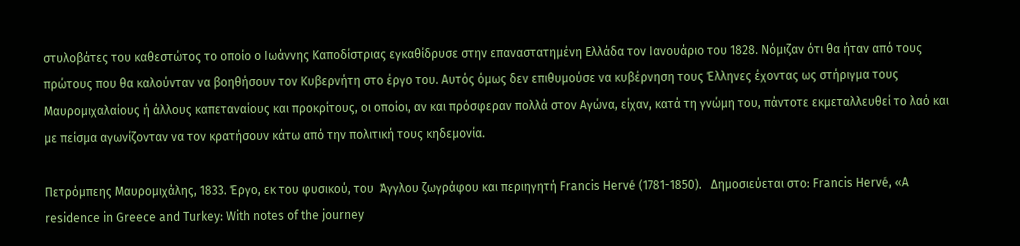στυλοβάτες του καθεστώτος το οποίο ο Ιωάννης Καποδίστριας εγκαθίδρυσε στην επαναστατημένη Ελλάδα τον Ιανουάριο του 1828. Νόμιζαν ότι θα ήταν από τους πρώτους που θα καλούνταν να βοηθήσουν τον Κυβερνήτη στο έργο του. Αυτός όμως δεν επιθυμούσε να κυβέρνηση τους Έλληνες έχοντας ως στήριγμα τους Μαυρομιχαλαίους ή άλλους καπεταναίους και προκρίτους, οι οποίοι, αν και πρόσφεραν πολλά στον Αγώνα, είχαν, κατά τη γνώμη του, πάντοτε εκμεταλλευθεί το λαό και με πείσμα αγωνίζονταν να τον κρατήσουν κάτω από την πολιτική τους κηδεμονία.

Πετρόμπεης Μαυρομιχάλης, 1833. Έργο, εκ του φυσικού, του  Άγγλου ζωγράφου και περιηγητή Francis Hervé (1781-1850).   Δημοσιεύεται στο: Francis Hervé, «A residence in Greece and Turkey: With notes of the journey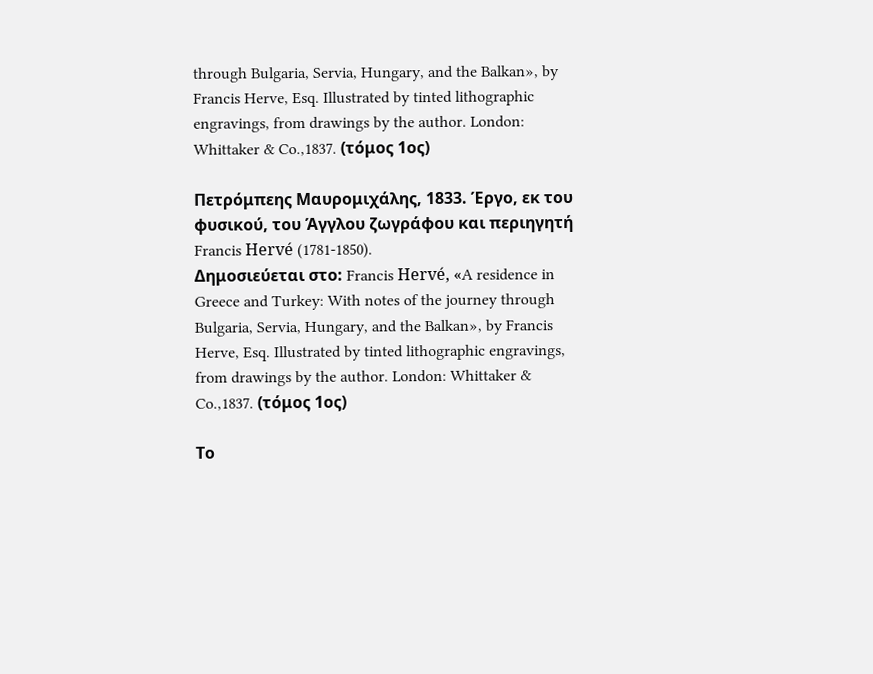through Bulgaria, Servia, Hungary, and the Balkan», by Francis Herve, Esq. Illustrated by tinted lithographic engravings, from drawings by the author. London: Whittaker & Co.,1837. (τόμος 1ος)

Πετρόμπεης Μαυρομιχάλης, 1833. Έργο, εκ του φυσικού, του Άγγλου ζωγράφου και περιηγητή Francis Hervé (1781-1850).
Δημοσιεύεται στο: Francis Hervé, «A residence in Greece and Turkey: With notes of the journey through Bulgaria, Servia, Hungary, and the Balkan», by Francis Herve, Esq. Illustrated by tinted lithographic engravings, from drawings by the author. London: Whittaker & Co.,1837. (τόμος 1ος)

Το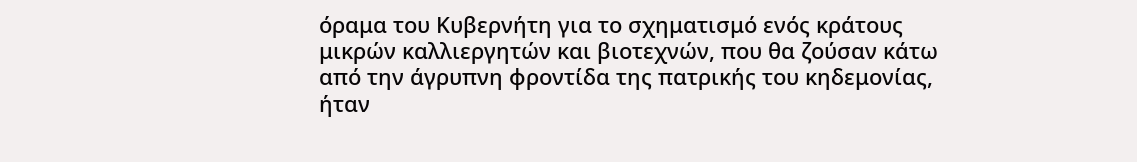όραμα του Κυβερνήτη για το σχηματισμό ενός κράτους μικρών καλλιεργητών και βιοτεχνών, που θα ζούσαν κάτω από την άγρυπνη φροντίδα της πατρικής του κηδεμονίας, ήταν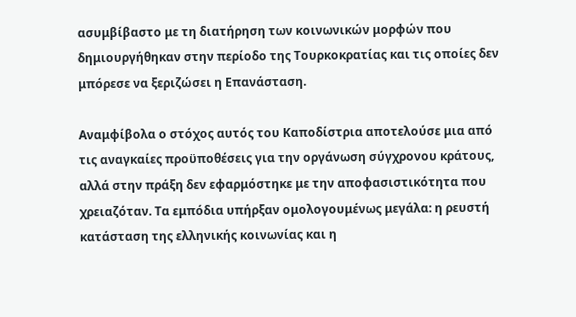ασυμβίβαστο με τη διατήρηση των κοινωνικών μορφών που δημιουργήθηκαν στην περίοδο της Τουρκοκρατίας και τις οποίες δεν μπόρεσε να ξεριζώσει η Επανάσταση.

Αναμφίβολα ο στόχος αυτός του Καποδίστρια αποτελούσε μια από τις αναγκαίες προϋποθέσεις για την οργάνωση σύγχρονου κράτους, αλλά στην πράξη δεν εφαρμόστηκε με την αποφασιστικότητα που χρειαζόταν. Τα εμπόδια υπήρξαν ομολογουμένως μεγάλα: η ρευστή κατάσταση της ελληνικής κοινωνίας και η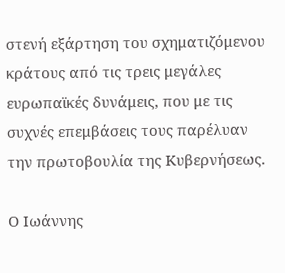στενή εξάρτηση του σχηματιζόμενου κράτους από τις τρεις μεγάλες ευρωπαϊκές δυνάμεις, που με τις συχνές επεμβάσεις τους παρέλυαν την πρωτοβουλία της Κυβερνήσεως.

Ο Ιωάννης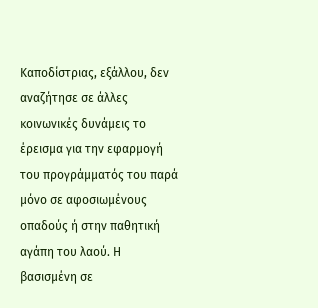Καποδίστριας, εξάλλου, δεν αναζήτησε σε άλλες κοινωνικές δυνάμεις το έρεισμα για την εφαρμογή του προγράμματός του παρά μόνο σε αφοσιωμένους οπαδούς ή στην παθητική αγάπη του λαού. Η βασισμένη σε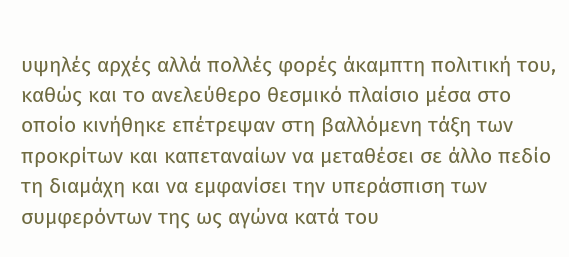υψηλές αρχές αλλά πολλές φορές άκαμπτη πολιτική του, καθώς και το ανελεύθερο θεσμικό πλαίσιο μέσα στο οποίο κινήθηκε επέτρεψαν στη βαλλόμενη τάξη των προκρίτων και καπεταναίων να μεταθέσει σε άλλο πεδίο τη διαμάχη και να εμφανίσει την υπεράσπιση των συμφερόντων της ως αγώνα κατά του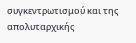συγκεντρωτισμού και της απολυταρχικής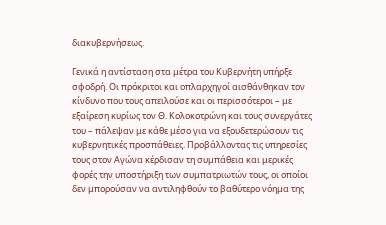διακυβερνήσεως.

Γενικά η αντίσταση στα μέτρα του Κυβερνήτη υπήρξε σφοδρή. Οι πρόκριτοι και οπλαρχηγοί αισθάνθηκαν τον κίνδυνο που τους απειλούσε και οι περισσότεροι – με εξαίρεση κυρίως τον Θ. Κολοκοτρώνη και τους συνεργάτες του – πάλεψαν με κάθε μέσο για να εξουδετερώσουν τις κυβερνητικές προσπάθειες. Προβάλλοντας τις υπηρεσίες τους στον Αγώνα κέρδισαν τη συμπάθεια και μερικές φορές την υποστήριξη των συμπατριωτών τους, οι οποίοι δεν μπορούσαν να αντιληφθούν το βαθύτερο νόημα της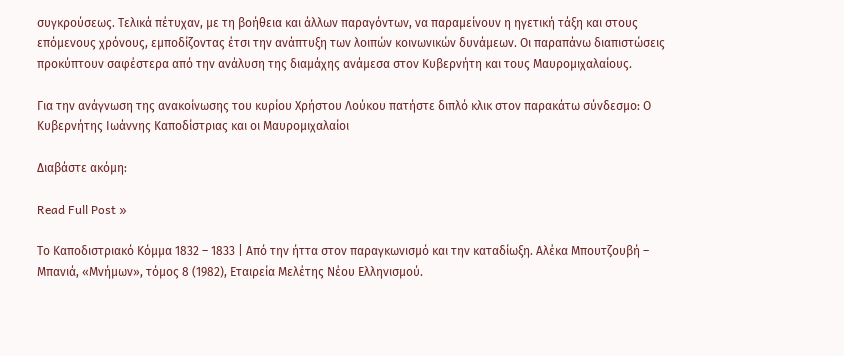συγκρούσεως. Τελικά πέτυχαν, με τη βοήθεια και άλλων παραγόντων, να παραμείνουν η ηγετική τάξη και στους επόμενους χρόνους, εμποδίζοντας έτσι την ανάπτυξη των λοιπών κοινωνικών δυνάμεων. Οι παραπάνω διαπιστώσεις προκύπτουν σαφέστερα από την ανάλυση της διαμάχης ανάμεσα στον Κυβερνήτη και τους Μαυρομιχαλαίους.

Για την ανάγνωση της ανακοίνωσης του κυρίου Χρήστου Λούκου πατήστε διπλό κλικ στον παρακάτω σύνδεσμο: Ο Κυβερνήτης Ιωάννης Καποδίστριας και οι Μαυρομιχαλαίοι

Διαβάστε ακόμη:

Read Full Post »

Το Καποδιστριακό Κόμμα 1832 – 1833 | Από την ήττα στον παραγκωνισμό και την καταδίωξη. Αλέκα Μπουτζουβή – Μπανιά, «Μνήμων», τόμος 8 (1982), Εταιρεία Μελέτης Νέου Ελληνισμού.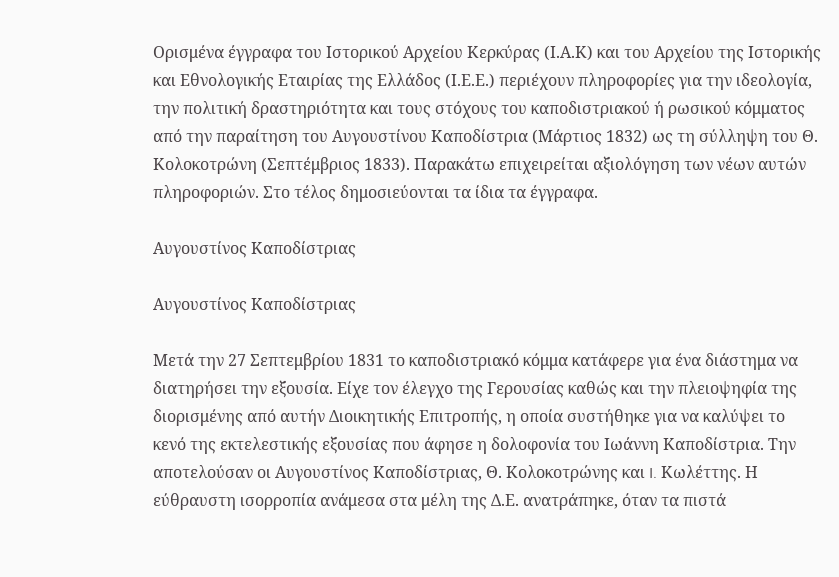Ορισμένα έγγραφα του Ιστορικού Αρχείου Κερκύρας (Ι.Α.Κ) και του Αρχείου της Ιστορικής και Εθνολογικής Εταιρίας της Ελλάδος (Ι.Ε.Ε.) περιέχουν πληροφορίες για την ιδεολογία, την πολιτική δραστηριότητα και τους στόχους του καποδιστριακού ή ρωσικού κόμματος από την παραίτηση του Αυγουστίνου Καποδίστρια (Μάρτιος 1832) ως τη σύλληψη του Θ. Κολοκοτρώνη (Σεπτέμβριος 1833). Παρακάτω επιχειρείται αξιολόγηση των νέων αυτών πληροφοριών. Στο τέλος δημοσιεύονται τα ίδια τα έγγραφα.

Αυγουστίνος Καποδίστριας

Αυγουστίνος Καποδίστριας

Μετά την 27 Σεπτεμβρίου 1831 το καποδιστριακό κόμμα κατάφερε για ένα διάστημα να διατηρήσει την εξουσία. Είχε τον έλεγχο της Γερουσίας καθώς και την πλειοψηφία της διορισμένης από αυτήν Διοικητικής Επιτροπής, η οποία συστήθηκε για να καλύψει το κενό της εκτελεστικής εξουσίας που άφησε η δολοφονία του Ιωάννη Καποδίστρια. Την αποτελούσαν οι Αυγουστίνος Καποδίστριας, Θ. Κολοκοτρώνης και I. Κωλέττης. Η εύθραυστη ισορροπία ανάμεσα στα μέλη της Δ.Ε. ανατράπηκε, όταν τα πιστά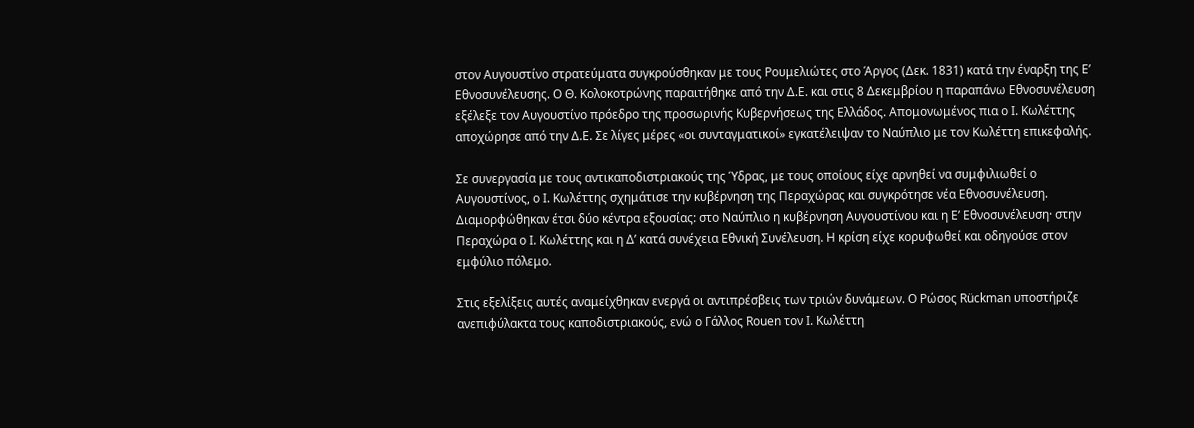στον Αυγουστίνο στρατεύματα συγκρούσθηκαν με τους Ρουμελιώτες στο Άργος (Δεκ. 1831) κατά την έναρξη της Ε’ Εθνοσυνέλευσης. Ο Θ. Κολοκοτρώνης παραιτήθηκε από την Δ.Ε. και στις 8 Δεκεμβρίου η παραπάνω Εθνοσυνέλευση εξέλεξε τον Αυγουστίνο πρόεδρο της προσωρινής Κυβερνήσεως της Ελλάδος. Απομονωμένος πια ο I. Κωλέττης αποχώρησε από την Δ.Ε. Σε λίγες μέρες «οι συνταγματικοί» εγκατέλειψαν το Ναύπλιο με τον Κωλέττη επικεφαλής.

Σε συνεργασία με τους αντικαποδιστριακούς της Ύδρας, με τους οποίους είχε αρνηθεί να συμφιλιωθεί ο Αυγουστίνος, ο I. Κωλέττης σχημάτισε την κυβέρνηση της Περαχώρας και συγκρότησε νέα Εθνοσυνέλευση. Διαμορφώθηκαν έτσι δύο κέντρα εξουσίας: στο Ναύπλιο η κυβέρνηση Αυγουστίνου και η Ε’ Εθνοσυνέλευση· στην Περαχώρα ο I. Κωλέττης και η Δ’ κατά συνέχεια Εθνική Συνέλευση. Η κρίση είχε κορυφωθεί και οδηγούσε στον εμφύλιο πόλεμο.

Στις εξελίξεις αυτές αναμείχθηκαν ενεργά οι αντιπρέσβεις των τριών δυνάμεων. Ο Ρώσος Rückman υποστήριζε ανεπιφύλακτα τους καποδιστριακούς, ενώ ο Γάλλος Rouen τον I. Κωλέττη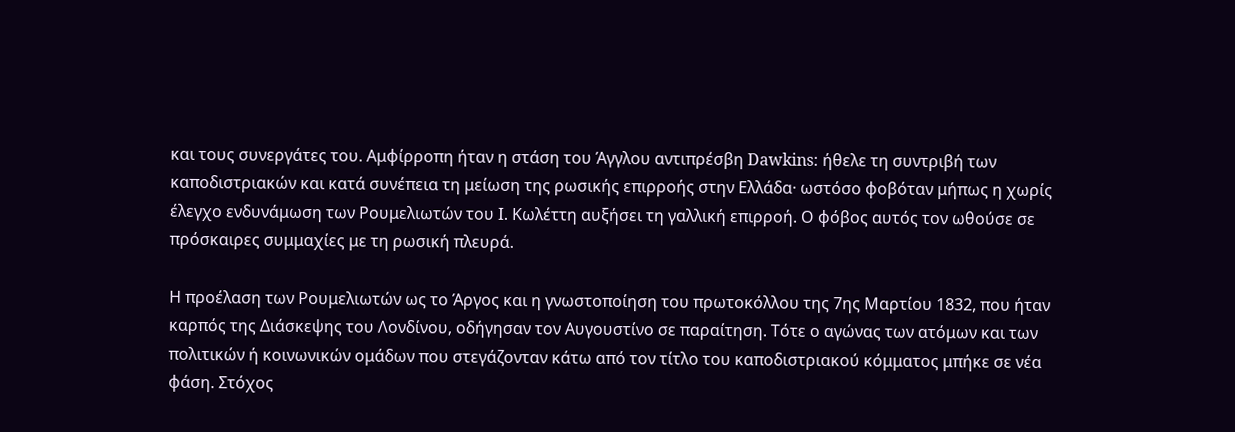και τους συνεργάτες του. Αμφίρροπη ήταν η στάση του Άγγλου αντιπρέσβη Dawkins: ήθελε τη συντριβή των καποδιστριακών και κατά συνέπεια τη μείωση της ρωσικής επιρροής στην Ελλάδα· ωστόσο φοβόταν μήπως η χωρίς έλεγχο ενδυνάμωση των Ρουμελιωτών του I. Κωλέττη αυξήσει τη γαλλική επιρροή. Ο φόβος αυτός τον ωθούσε σε πρόσκαιρες συμμαχίες με τη ρωσική πλευρά.

Η προέλαση των Ρουμελιωτών ως το Άργος και η γνωστοποίηση του πρωτοκόλλου της 7ης Μαρτίου 1832, που ήταν καρπός της Διάσκεψης του Λονδίνου, οδήγησαν τον Αυγουστίνο σε παραίτηση. Τότε ο αγώνας των ατόμων και των πολιτικών ή κοινωνικών ομάδων που στεγάζονταν κάτω από τον τίτλο του καποδιστριακού κόμματος μπήκε σε νέα φάση. Στόχος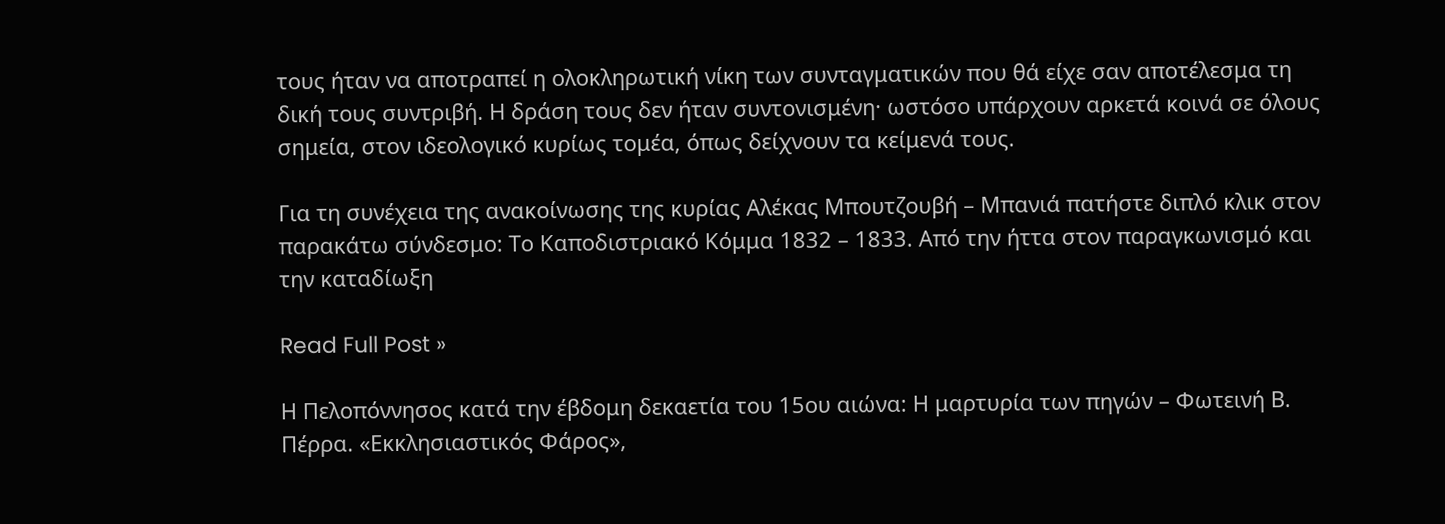τους ήταν να αποτραπεί η ολοκληρωτική νίκη των συνταγματικών που θά είχε σαν αποτέλεσμα τη δική τους συντριβή. Η δράση τους δεν ήταν συντονισμένη· ωστόσο υπάρχουν αρκετά κοινά σε όλους σημεία, στον ιδεολογικό κυρίως τομέα, όπως δείχνουν τα κείμενά τους.

Για τη συνέχεια της ανακοίνωσης της κυρίας Αλέκας Μπουτζουβή – Μπανιά πατήστε διπλό κλικ στον παρακάτω σύνδεσμο: Το Καποδιστριακό Κόμμα 1832 – 1833. Από την ήττα στον παραγκωνισμό και την καταδίωξη

Read Full Post »

Η Πελοπόννησος κατά την έβδομη δεκαετία του 15ου αιώνα: Η μαρτυρία των πηγών – Φωτεινή Β. Πέρρα. «Εκκλησιαστικός Φάρος»,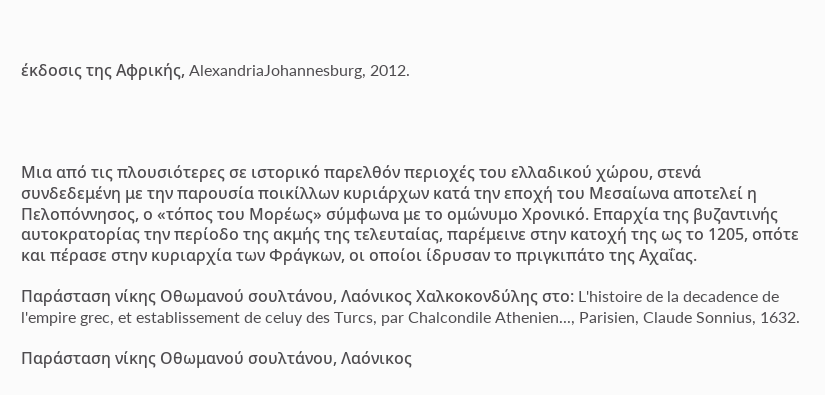έκδοσις της Αφρικής, AlexandriaJohannesburg, 2012.




Μια από τις πλουσιότερες σε ιστορικό παρελθόν περιοχές του ελλαδικού χώρου, στενά συνδεδεμένη με την παρουσία ποικίλλων κυριάρχων κατά την εποχή του Μεσαίωνα αποτελεί η Πελοπόννησος, ο «τόπος του Μορέως» σύμφωνα με το ομώνυμο Χρονικό. Επαρχία της βυζαντινής αυτοκρατορίας την περίοδο της ακμής της τελευταίας, παρέμεινε στην κατοχή της ως το 1205, οπότε και πέρασε στην κυριαρχία των Φράγκων, οι οποίοι ίδρυσαν το πριγκιπάτο της Αχαΐας.

Παράσταση νίκης Οθωμανού σουλτάνου, Λαόνικος Χαλκοκονδύλης στο: L'histoire de la decadence de l'empire grec, et establissement de celuy des Turcs, par Chalcondile Athenien..., Parisien, Claude Sonnius, 1632.

Παράσταση νίκης Οθωμανού σουλτάνου, Λαόνικος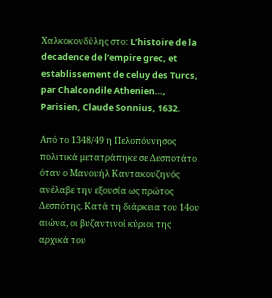Χαλκοκονδύλης στο: L’histoire de la decadence de l’empire grec, et establissement de celuy des Turcs, par Chalcondile Athenien…, Parisien, Claude Sonnius, 1632.

Από το 1348/49 η Πελοπόννησος πολιτικά μετατράπηκε σε Δεσποτάτο όταν ο Μανουήλ Καντακουζηνός ανέλαβε την εξουσία ως πρώτος Δεσπότης. Κατά τη διάρκεια του 14ου αιώνα, οι βυζαντινοί κύριοι της αρχικά του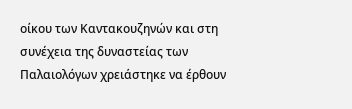οίκου των Καντακουζηνών και στη συνέχεια της δυναστείας των Παλαιολόγων χρειάστηκε να έρθουν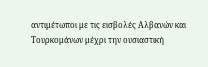αντιμέτωποι με τις εισβολές Αλβανών και Τουρκομάνων μέχρι την ουσιαστική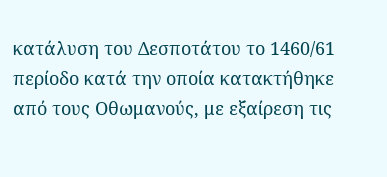κατάλυση του Δεσποτάτου το 1460/61 περίοδο κατά την οποία κατακτήθηκε από τους Οθωμανούς, με εξαίρεση τις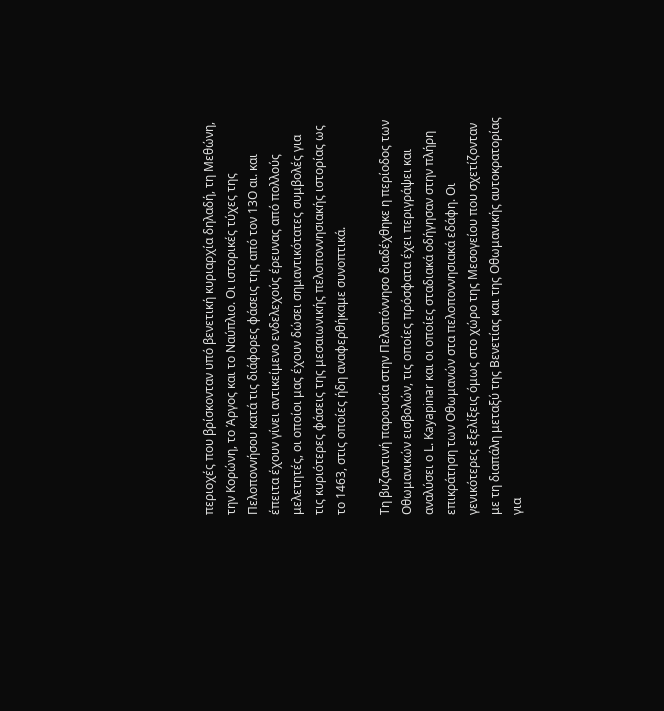περιοχές που βρίσκονταν υπό βενετική κυριαρχία δηλαδή, τη Μεθώνη, την Κορώνη, το Άργος και το Ναύπλιο. Οι ιστορικές τύχες της Πελοποννήσου κατά τις διάφορες φάσεις της από τον 13Ο αι. και έπειτα έχουν γίνει αντικείμενο ενδελεχούς έρευνας από πολλούς μελετητές, οι οποίοι μας έχουν δώσει σημαντικότατες συμβολές για τις κυριότερες φάσεις της μεσαιωνικής πελοποννησιακής ιστορίας ως το 1463, στις οποίες ήδη αναφερθήκαμε συνοπτικά.

Τη βυζαντινή παρουσία στην Πελοπόννησο διαδέχθηκε η περίοδος των Οθωμανικών εισβολών, τις οποίες πρόσφατα έχει περιγράψει και αναλύσει ο L. Kayapinar και οι οποίες σταδιακά οδήγησαν στην πλήρη επικράτηση των Οθωμανών στα πελοποννησιακά εδάφη. Οι γενικότερες εξελίξεις όμως στο χώρο της Μεσογείου που σχετίζονταν με τη διαπάλη μεταξύ της Βενετίας και της Οθωμανικής αυτοκρατορίας για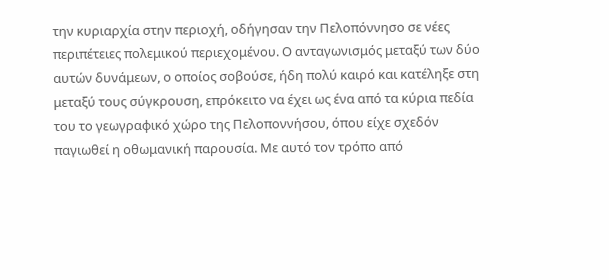την κυριαρχία στην περιοχή, οδήγησαν την Πελοπόννησο σε νέες περιπέτειες πολεμικού περιεχομένου. Ο ανταγωνισμός μεταξύ των δύο αυτών δυνάμεων, ο οποίος σοβούσε, ήδη πολύ καιρό και κατέληξε στη μεταξύ τους σύγκρουση, επρόκειτο να έχει ως ένα από τα κύρια πεδία του το γεωγραφικό χώρο της Πελοποννήσου, όπου είχε σχεδόν παγιωθεί η οθωμανική παρουσία. Με αυτό τον τρόπο από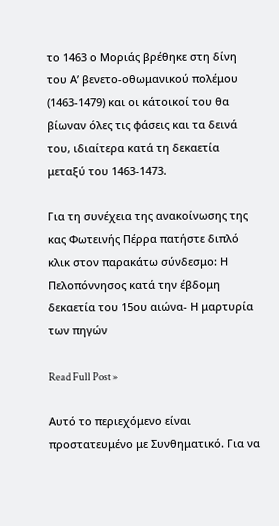το 1463 ο Μοριάς βρέθηκε στη δίνη του Α’ βενετο-οθωμανικού πολέμου (1463-1479) και οι κάτοικοί του θα βίωναν όλες τις φάσεις και τα δεινά του, ιδιαίτερα κατά τη δεκαετία μεταξύ του 1463-1473.

Για τη συνέχεια της ανακοίνωσης της κας Φωτεινής Πέρρα πατήστε διπλό κλικ στον παρακάτω σύνδεσμο: Η Πελοπόννησος κατά την έβδομη δεκαετία του 15ου αιώνα- Η μαρτυρία των πηγών

Read Full Post »

Αυτό το περιεχόμενο είναι προστατευμένο με Συνθηματικό. Για να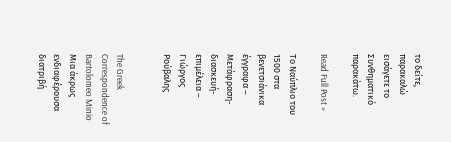το δείτε, παρακαλώ εισάγετε το Συνθηματικό παρακάτω.

Read Full Post »

Το Ναύπλιο του 1500 στα βενετσιάνικα έγγραφα – Μετάφραση-διασκευή- επιμέλεια – Γιώργος Ρούβαλης


The Greek Correspondence of Bartolomeo Minio Μια άκρως ενδιαφέρουσα διατριβή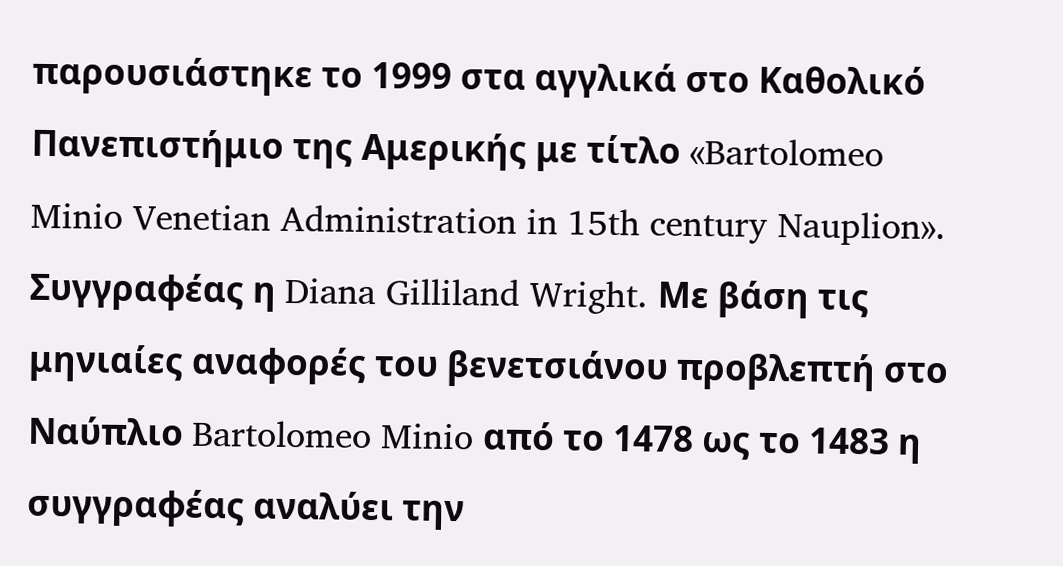παρουσιάστηκε το 1999 στα αγγλικά στο Καθολικό Πανεπιστήμιο της Αμερικής με τίτλο «Bartolomeo Minio Venetian Administration in 15th century Nauplion». Συγγραφέας η Diana Gilliland Wright. Με βάση τις μηνιαίες αναφορές του βενετσιάνου προβλεπτή στο Ναύπλιο Bartolomeo Minio από το 1478 ως το 1483 η συγγραφέας αναλύει την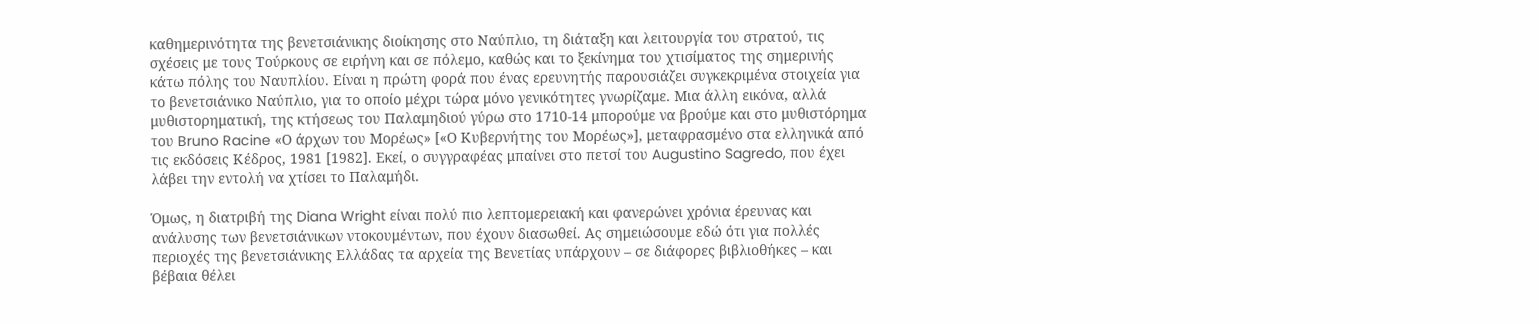καθημερινότητα της βενετσιάνικης διοίκησης στο Ναύπλιο, τη διάταξη και λειτουργία του στρατού, τις σχέσεις με τους Τούρκους σε ειρήνη και σε πόλεμο, καθώς και το ξεκίνημα του χτισίματος της σημερινής κάτω πόλης του Ναυπλίου. Είναι η πρώτη φορά που ένας ερευνητής παρουσιάζει συγκεκριμένα στοιχεία για το βενετσιάνικο Ναύπλιο, για το οποίο μέχρι τώρα μόνο γενικότητες γνωρίζαμε. Μια άλλη εικόνα, αλλά μυθιστορηματική, της κτήσεως του Παλαμηδιού γύρω στο 1710-14 μπορούμε να βρούμε και στο μυθιστόρημα του Bruno Racine «Ο άρχων του Μορέως» [«Ο Κυβερνήτης του Μορέως»], μεταφρασμένο στα ελληνικά από τις εκδόσεις Κέδρος, 1981 [1982]. Εκεί, ο συγγραφέας μπαίνει στο πετσί του Augustino Sagredo, που έχει λάβει την εντολή να χτίσει το Παλαμήδι.

Όμως, η διατριβή της Diana Wright είναι πολύ πιο λεπτομερειακή και φανερώνει χρόνια έρευνας και ανάλυσης των βενετσιάνικων ντοκουμέντων, που έχουν διασωθεί. Ας σημειώσουμε εδώ ότι για πολλές περιοχές της βενετσιάνικης Ελλάδας τα αρχεία της Βενετίας υπάρχουν – σε διάφορες βιβλιοθήκες – και βέβαια θέλει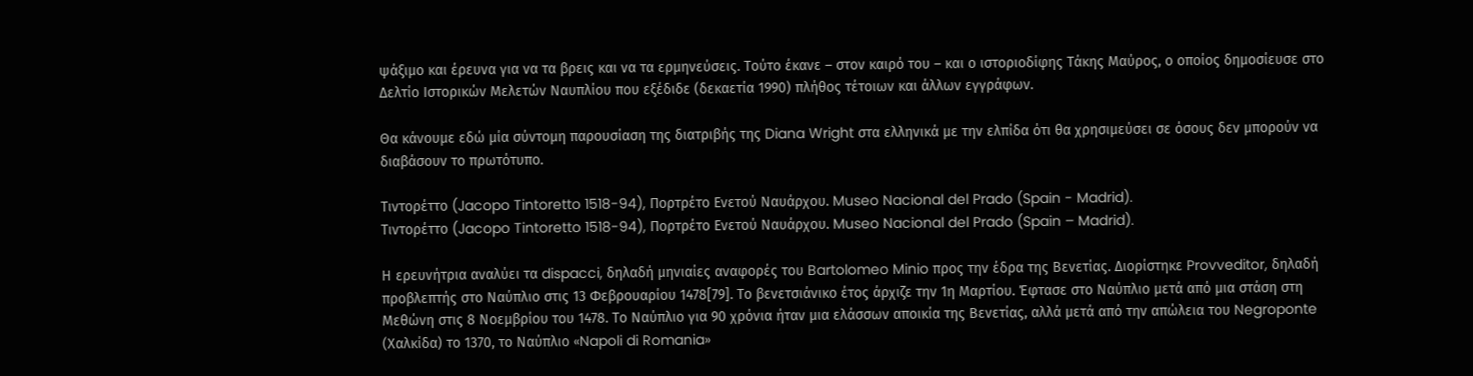ψάξιμο και έρευνα για να τα βρεις και να τα ερμηνεύσεις. Τούτο έκανε – στον καιρό του – και ο ιστοριοδίφης Τάκης Μαύρος, ο οποίος δημοσίευσε στο Δελτίο Ιστορικών Μελετών Ναυπλίου που εξέδιδε (δεκαετία 1990) πλήθος τέτοιων και άλλων εγγράφων.

Θα κάνουμε εδώ μία σύντομη παρουσίαση της διατριβής της Diana Wright στα ελληνικά με την ελπίδα ότι θα χρησιμεύσει σε όσους δεν μπορούν να διαβάσουν το πρωτότυπο.

Τιντορέττο (Jacopo Tintoretto 1518-94), Πορτρέτο Ενετού Ναυάρχου. Museo Nacional del Prado (Spain - Madrid).
Τιντορέττο (Jacopo Tintoretto 1518-94), Πορτρέτο Ενετού Ναυάρχου. Museo Nacional del Prado (Spain – Madrid).

Η ερευνήτρια αναλύει τα dispacci, δηλαδή μηνιαίες αναφορές του Bartolomeo Minio προς την έδρα της Βενετίας. Διορίστηκε Provveditor, δηλαδή προβλεπτής στο Ναύπλιο στις 13 Φεβρουαρίου 1478[79]. Το βενετσιάνικο έτος άρχιζε την 1η Μαρτίου. Έφτασε στο Ναύπλιο μετά από μια στάση στη Μεθώνη στις 8 Νοεμβρίου του 1478. Το Ναύπλιο για 90 χρόνια ήταν μια ελάσσων αποικία της Βενετίας, αλλά μετά από την απώλεια του Negroponte (Χαλκίδα) το 1370, το Ναύπλιο «Napoli di Romania»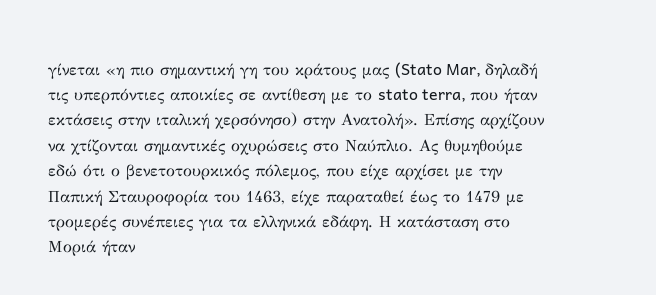γίνεται «η πιο σημαντική γη του κράτους μας (Stato Mar, δηλαδή τις υπερπόντιες αποικίες σε αντίθεση με το stato terra, που ήταν εκτάσεις στην ιταλική χερσόνησο) στην Ανατολή». Επίσης αρχίζουν να χτίζονται σημαντικές οχυρώσεις στο Ναύπλιο. Ας θυμηθούμε εδώ ότι ο βενετοτουρκικός πόλεμος, που είχε αρχίσει με την Παπική Σταυροφορία του 1463, είχε παραταθεί έως το 1479 με τρομερές συνέπειες για τα ελληνικά εδάφη. Η κατάσταση στο Μοριά ήταν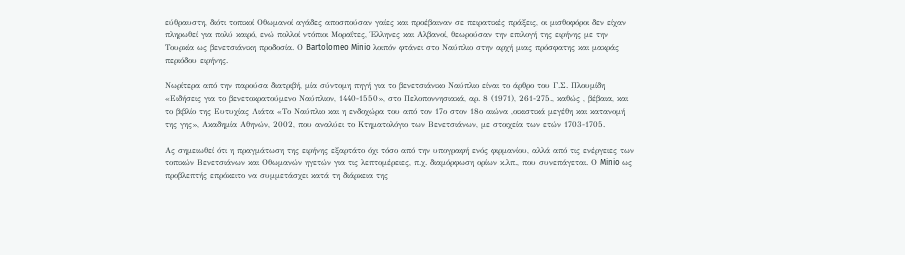εύθραυστη, διότι τοπικοί Οθωμανοί αγάδες αποσπούσαν γαίες και προέβαιναν σε πειρατικές πράξεις, οι μισθοφόροι δεν είχαν πληρωθεί για πολύ καιρό, ενώ πολλοί ντόπιοι Μοραΐτες, Έλληνες και Αλβανοί, θεωρούσαν την επιλογή της ειρήνης με την Τουρκία ως βενετσιάνικη προδοσία. Ο Bartolomeo Minio λοιπόν φτάνει στο Ναύπλιο στην αρχή μιας πρόσφατης και μακράς περιόδου ειρήνης.

Νωρίτερα από την παρούσα διατριβή, μία σύντομη πηγή για το βενετσιάνικο Ναύπλιο είναι το άρθρο του Γ.Σ. Πλουμίδη «Ειδήσεις για το βενετοκρατούμενο Ναύπλιον, 1440-1550», στο Πελοποννησιακά, αρ. 8 (1971), 261-275., καθώς , βέβαια, και το βιβλίο της Ευτυχίας Λιάτα «Το Ναύπλιο και η ενδοχώρα του από τον 17ο στον 18ο αιώνα ,οικιστικά μεγέθη και κατανομή της γης», Ακαδημία Αθηνών, 2002, που αναλύει το Κτηματολόγιο των Βενετσιάνων, με στοιχεία των ετών 1703-1705.

Ας σημειωθεί ότι η πραγμάτωση της ειρήνης εξαρτάτο όχι τόσο από την υπογραφή ενός φιρμανίου, αλλά από τις ενέργειες των τοπικών Βενετσιάνων και Οθωμανών ηγετών για τις λεπτομέρειες, π.χ. διαμόρφωση ορίων κ.λπ., που συνεπάγεται. Ο Minio ως προβλεπτής επρόκειτο να συμμετάσχει κατά τη διάρκεια της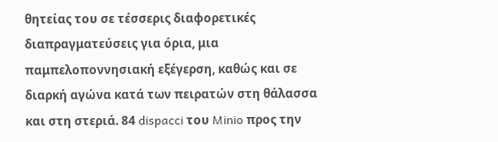θητείας του σε τέσσερις διαφορετικές διαπραγματεύσεις για όρια, μια παμπελοποννησιακή εξέγερση, καθώς και σε διαρκή αγώνα κατά των πειρατών στη θάλασσα και στη στεριά. 84 dispacci του Minio προς την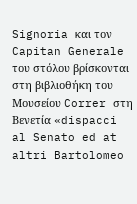Signoria και τον Capitan Generale του στόλου βρίσκονται στη βιβλιοθήκη του Μουσείου Correr στη Βενετία «dispacci al Senato ed at altri Bartolomeo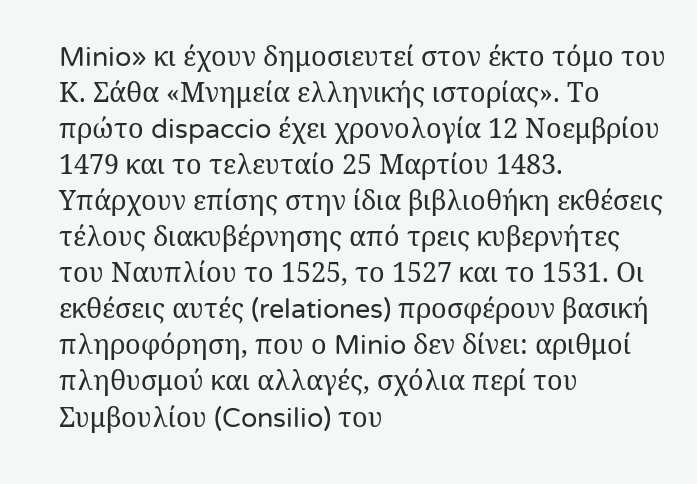Minio» κι έχουν δημοσιευτεί στον έκτο τόμο του Κ. Σάθα «Μνημεία ελληνικής ιστορίας». Το πρώτο dispaccio έχει χρονολογία 12 Νοεμβρίου 1479 και το τελευταίο 25 Μαρτίου 1483. Υπάρχουν επίσης στην ίδια βιβλιοθήκη εκθέσεις τέλους διακυβέρνησης από τρεις κυβερνήτες του Ναυπλίου το 1525, το 1527 και το 1531. Οι εκθέσεις αυτές (relationes) προσφέρουν βασική πληροφόρηση, που ο Minio δεν δίνει: αριθμοί πληθυσμού και αλλαγές, σχόλια περί του Συμβουλίου (Consilio) του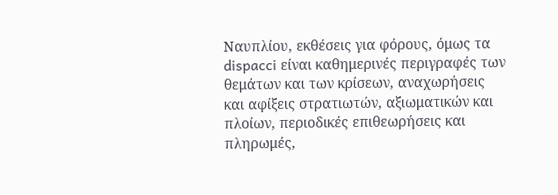Ναυπλίου, εκθέσεις για φόρους, όμως τα dispacci είναι καθημερινές περιγραφές των θεμάτων και των κρίσεων, αναχωρήσεις και αφίξεις στρατιωτών, αξιωματικών και πλοίων, περιοδικές επιθεωρήσεις και πληρωμές,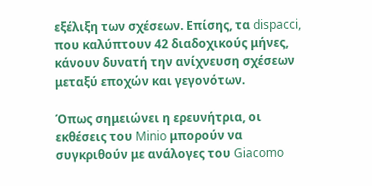εξέλιξη των σχέσεων. Επίσης, τα dispacci, που καλύπτουν 42 διαδοχικούς μήνες, κάνουν δυνατή την ανίχνευση σχέσεων μεταξύ εποχών και γεγονότων.

Όπως σημειώνει η ερευνήτρια, οι εκθέσεις του Minio μπορούν να συγκριθούν με ανάλογες του Giacomo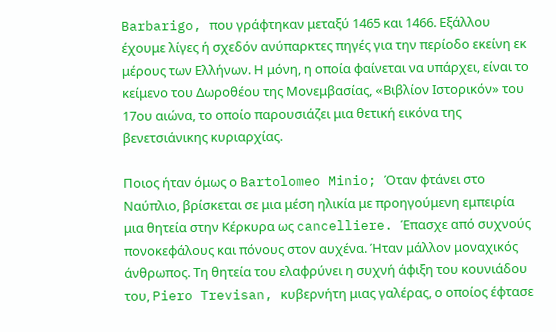Barbarigo, που γράφτηκαν μεταξύ 1465 και 1466. Εξάλλου έχουμε λίγες ή σχεδόν ανύπαρκτες πηγές για την περίοδο εκείνη εκ μέρους των Ελλήνων. Η μόνη, η οποία φαίνεται να υπάρχει, είναι το κείμενο του Δωροθέου της Μονεμβασίας, «Bιβλίον Iστορικόν» του 17ου αιώνα, το οποίο παρουσιάζει μια θετική εικόνα της βενετσιάνικης κυριαρχίας.

Ποιος ήταν όμως ο Bartolomeo Minio; Όταν φτάνει στο Ναύπλιο, βρίσκεται σε μια μέση ηλικία με προηγούμενη εμπειρία μια θητεία στην Κέρκυρα ως cancelliere. Έπασχε από συχνούς πονοκεφάλους και πόνους στον αυχένα. Ήταν μάλλον μοναχικός άνθρωπος. Τη θητεία του ελαφρύνει η συχνή άφιξη του κουνιάδου του, Piero Trevisan, κυβερνήτη μιας γαλέρας, ο οποίος έφτασε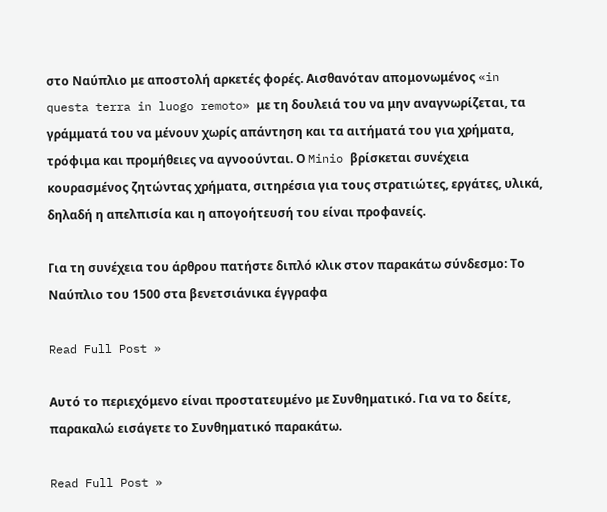στο Ναύπλιο με αποστολή αρκετές φορές. Αισθανόταν απομονωμένος «in questa terra in luogo remoto» με τη δουλειά του να μην αναγνωρίζεται, τα γράμματά του να μένουν χωρίς απάντηση και τα αιτήματά του για χρήματα, τρόφιμα και προμήθειες να αγνοούνται. Ο Minio βρίσκεται συνέχεια κουρασμένος ζητώντας χρήματα, σιτηρέσια για τους στρατιώτες, εργάτες, υλικά, δηλαδή η απελπισία και η απογοήτευσή του είναι προφανείς.

Για τη συνέχεια του άρθρου πατήστε διπλό κλικ στον παρακάτω σύνδεσμο: Το Ναύπλιο του 1500 στα βενετσιάνικα έγγραφα

Read Full Post »

Αυτό το περιεχόμενο είναι προστατευμένο με Συνθηματικό. Για να το δείτε, παρακαλώ εισάγετε το Συνθηματικό παρακάτω.

Read Full Post »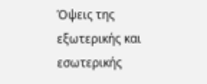Όψεις της εξωτερικής και εσωτερικής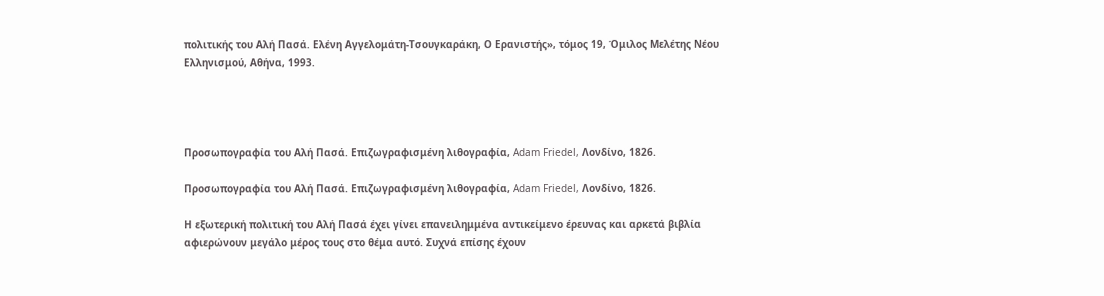πολιτικής του Αλή Πασά. Ελένη Αγγελομάτη-Τσουγκαράκη, Ο Ερανιστής», τόμος 19, Όμιλος Μελέτης Νέου Ελληνισμού, Αθήνα, 1993.




Προσωπογραφία του Αλή Πασά. Επιζωγραφισμένη λιθογραφία, Adam Friedel, Λονδίνο, 1826.

Προσωπογραφία του Αλή Πασά. Επιζωγραφισμένη λιθογραφία, Adam Friedel, Λονδίνο, 1826.

Η εξωτερική πολιτική του Αλή Πασά έχει γίνει επανειλημμένα αντικείμενο έρευνας και αρκετά βιβλία αφιερώνουν μεγάλο μέρος τους στο θέμα αυτό. Συχνά επίσης έχουν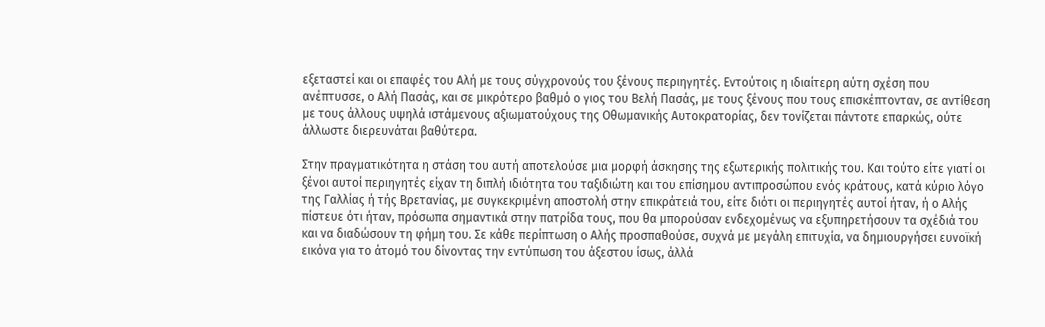εξεταστεί και οι επαφές του Αλή με τους σύγχρονούς του ξένους περιηγητές. Εντούτοις η ιδιαίτερη αύτη σχέση που ανέπτυσσε, ο Αλή Πασάς, και σε μικρότερο βαθμό ο γιος του Βελή Πασάς, με τους ξένους που τους επισκέπτονταν, σε αντίθεση με τους άλλους υψηλά ιστάμενους αξιωματούχους της Οθωμανικής Αυτοκρατορίας, δεν τονίζεται πάντοτε επαρκώς, ούτε άλλωστε διερευνάται βαθύτερα.

Στην πραγματικότητα η στάση του αυτή αποτελούσε μια μορφή άσκησης της εξωτερικής πολιτικής του. Και τούτο είτε γιατί οι ξένοι αυτοί περιηγητές είχαν τη διπλή ιδιότητα του ταξιδιώτη και του επίσημου αντιπροσώπου ενός κράτους, κατά κύριο λόγο της Γαλλίας ή τής Βρετανίας, με συγκεκριμένη αποστολή στην επικράτειά του, είτε διότι οι περιηγητές αυτοί ήταν, ή ο Αλής πίστευε ότι ήταν, πρόσωπα σημαντικά στην πατρίδα τους, που θα μπορούσαν ενδεχομένως να εξυπηρετήσουν τα σχέδιά του και να διαδώσουν τη φήμη του. Σε κάθε περίπτωση ο Αλής προσπαθούσε, συχνά με μεγάλη επιτυχία, να δημιουργήσει ευνοϊκή εικόνα για το άτομό του δίνοντας την εντύπωση του άξεστου ίσως, άλλά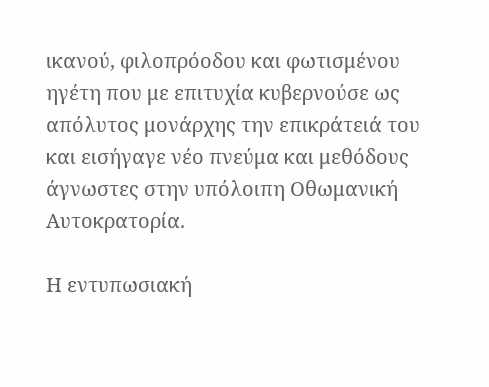ικανού, φιλοπρόοδου και φωτισμένου ηγέτη που με επιτυχία κυβερνούσε ως απόλυτος μονάρχης την επικράτειά του και εισήγαγε νέο πνεύμα και μεθόδους άγνωστες στην υπόλοιπη Οθωμανική Αυτοκρατορία.

Η εντυπωσιακή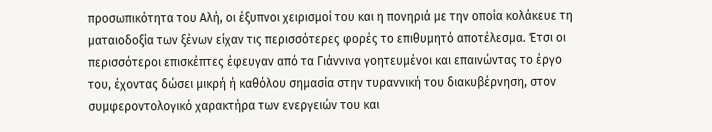προσωπικότητα του Αλή, οι έξυπνοι χειρισμοί του και η πονηριά με την οποία κολάκευε τη ματαιοδοξία των ξένων είχαν τις περισσότερες φορές το επιθυμητό αποτέλεσμα. Έτσι οι περισσότεροι επισκέπτες έφευγαν από τα Γιάννινα γοητευμένοι και επαινώντας το έργο του, έχοντας δώσει μικρή ή καθόλου σημασία στην τυραννική του διακυβέρνηση, στον συμφεροντολογικό χαρακτήρα των ενεργειών του και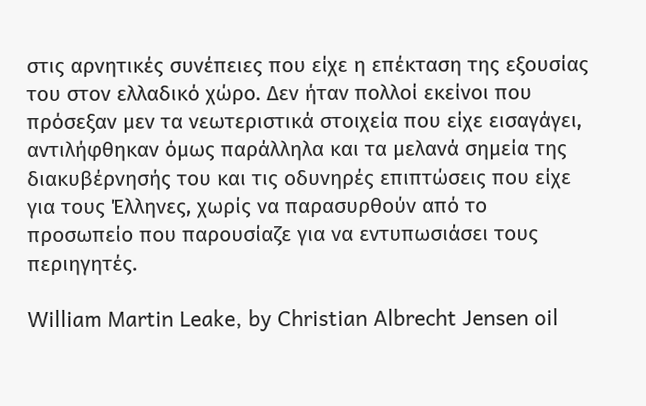στις αρνητικές συνέπειες που είχε η επέκταση της εξουσίας του στον ελλαδικό χώρο. Δεν ήταν πολλοί εκείνοι που πρόσεξαν μεν τα νεωτεριστικά στοιχεία που είχε εισαγάγει, αντιλήφθηκαν όμως παράλληλα και τα μελανά σημεία της διακυβέρνησής του και τις οδυνηρές επιπτώσεις που είχε για τους Έλληνες, χωρίς να παρασυρθούν από το προσωπείο που παρουσίαζε για να εντυπωσιάσει τους περιηγητές.

William Martin Leake, by Christian Albrecht Jensen oil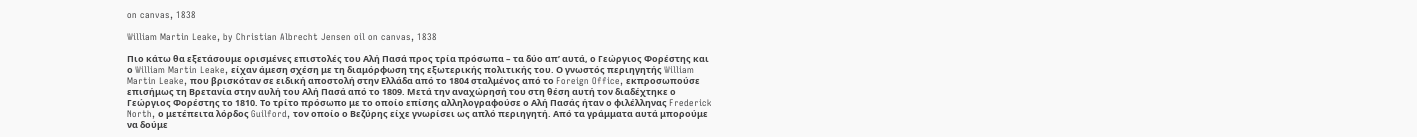on canvas, 1838

William Martin Leake, by Christian Albrecht Jensen oil on canvas, 1838

Πιο κάτω θα εξετάσουμε ορισμένες επιστολές του Αλή Πασά προς τρία πρόσωπα – τα δύο απ’ αυτά, ο Γεώργιος Φορέστης και ο William Martin Leake, είχαν άμεση σχέση με τη διαμόρφωση της εξωτερικής πολιτικής του. Ο γνωστός περιηγητής William Martin Leake, που βρισκόταν σε ειδική αποστολή στην Ελλάδα από το 1804 σταλμένος από το Foreign Office, εκπροσωπούσε επισήμως τη Βρετανία στην αυλή του Αλή Πασά από το 1809. Μετά την αναχώρησή του στη θέση αυτή τον διαδέχτηκε ο Γεώργιος Φορέστης το 1810. Το τρίτο πρόσωπο με το οποίο επίσης αλληλογραφούσε ο Αλή Πασάς ήταν ο φιλέλληνας Frederick North, ο μετέπειτα λόρδος Guilford, τον οποίο ο Βεζύρης είχε γνωρίσει ως απλό περιηγητή. Από τα γράμματα αυτά μπορούμε να δούμε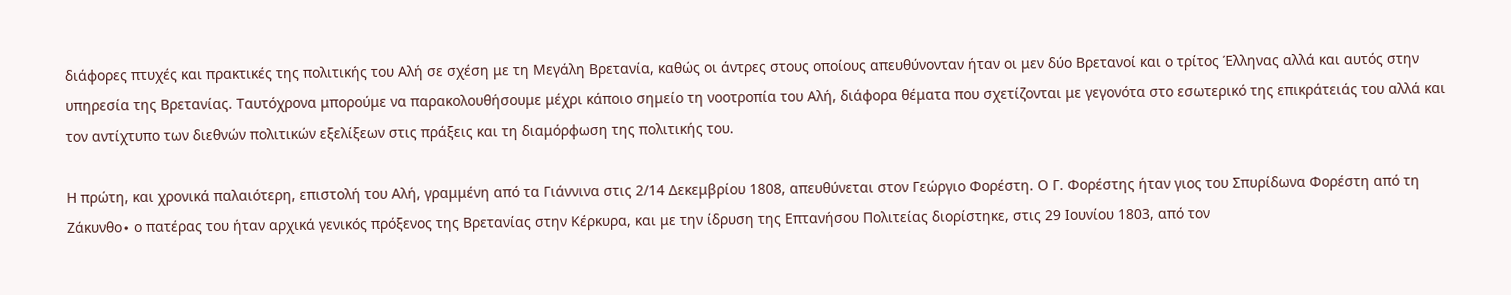διάφορες πτυχές και πρακτικές της πολιτικής του Αλή σε σχέση με τη Μεγάλη Βρετανία, καθώς οι άντρες στους οποίους απευθύνονταν ήταν οι μεν δύο Βρετανοί και ο τρίτος Έλληνας αλλά και αυτός στην υπηρεσία της Βρετανίας. Ταυτόχρονα μπορούμε να παρακολουθήσουμε μέχρι κάποιο σημείο τη νοοτροπία του Αλή, διάφορα θέματα που σχετίζονται με γεγονότα στο εσωτερικό της επικράτειάς του αλλά και τον αντίχτυπο των διεθνών πολιτικών εξελίξεων στις πράξεις και τη διαμόρφωση της πολιτικής του.

Η πρώτη, και χρονικά παλαιότερη, επιστολή του Αλή, γραμμένη από τα Γιάννινα στις 2/14 Δεκεμβρίου 1808, απευθύνεται στον Γεώργιο Φορέστη. Ο Γ. Φορέστης ήταν γιος του Σπυρίδωνα Φορέστη από τη Ζάκυνθο∙ ο πατέρας του ήταν αρχικά γενικός πρόξενος της Βρετανίας στην Κέρκυρα, και με την ίδρυση της Επτανήσου Πολιτείας διορίστηκε, στις 29 Ιουνίου 1803, από τον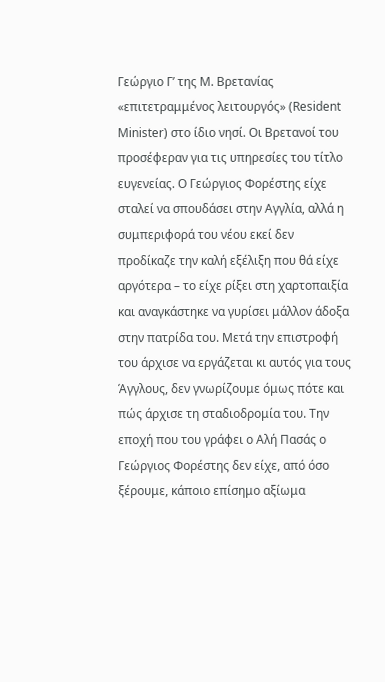Γεώργιο Γ’ της Μ. Βρετανίας «επιτετραμμένος λειτουργός» (Resident Minister) στο ίδιο νησί. Οι Βρετανοί του προσέφεραν για τις υπηρεσίες του τίτλο ευγενείας. Ο Γεώργιος Φορέστης είχε σταλεί να σπουδάσει στην Αγγλία, αλλά η συμπεριφορά του νέου εκεί δεν προδίκαζε την καλή εξέλιξη που θά είχε αργότερα – το είχε ρίξει στη χαρτοπαιξία και αναγκάστηκε να γυρίσει μάλλον άδοξα στην πατρίδα του. Μετά την επιστροφή του άρχισε να εργάζεται κι αυτός για τους Άγγλους, δεν γνωρίζουμε όμως πότε και πώς άρχισε τη σταδιοδρομία του. Την εποχή που του γράφει ο Αλή Πασάς ο Γεώργιος Φορέστης δεν είχε, από όσο ξέρουμε, κάποιο επίσημο αξίωμα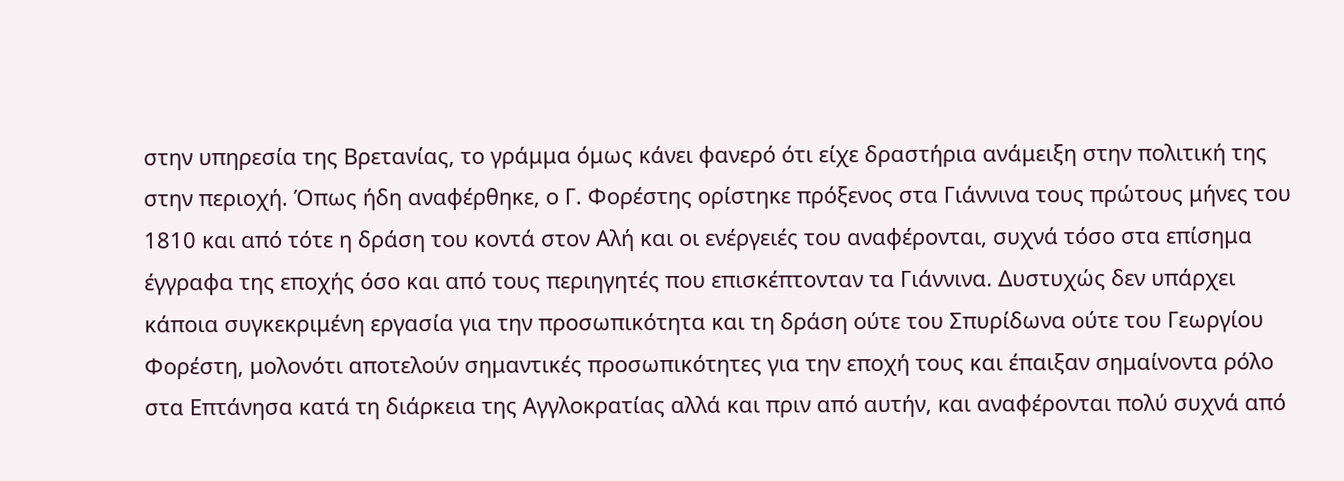στην υπηρεσία της Βρετανίας, το γράμμα όμως κάνει φανερό ότι είχε δραστήρια ανάμειξη στην πολιτική της στην περιοχή. Όπως ήδη αναφέρθηκε, ο Γ. Φορέστης ορίστηκε πρόξενος στα Γιάννινα τους πρώτους μήνες του 1810 και από τότε η δράση του κοντά στον Αλή και οι ενέργειές του αναφέρονται, συχνά τόσο στα επίσημα έγγραφα της εποχής όσο και από τους περιηγητές που επισκέπτονταν τα Γιάννινα. Δυστυχώς δεν υπάρχει κάποια συγκεκριμένη εργασία για την προσωπικότητα και τη δράση ούτε του Σπυρίδωνα ούτε του Γεωργίου Φορέστη, μολονότι αποτελούν σημαντικές προσωπικότητες για την εποχή τους και έπαιξαν σημαίνοντα ρόλο στα Επτάνησα κατά τη διάρκεια της Αγγλοκρατίας αλλά και πριν από αυτήν, και αναφέρονται πολύ συχνά από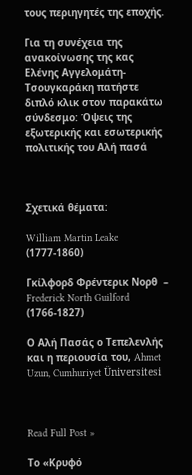τους περιηγητές της εποχής.

Για τη συνέχεια της ανακοίνωσης της κας Ελένης Αγγελομάτη-Τσουγκαράκη πατήστε διπλό κλικ στον παρακάτω σύνδεσμο: Όψεις της εξωτερικής και εσωτερικής πολιτικής του Αλή πασά



Σχετικά θέματα:

William Martin Leake (1777-1860)

Γκίλφορδ Φρέντερικ Νορθ  – Frederick North Guilford (1766-1827)

Ο Αλή Πασάς ο Τεπελενλής και η περιουσία του, Ahmet Uzun, Cumhuriyet Üniversitesi



Read Full Post »

Το «Κρυφό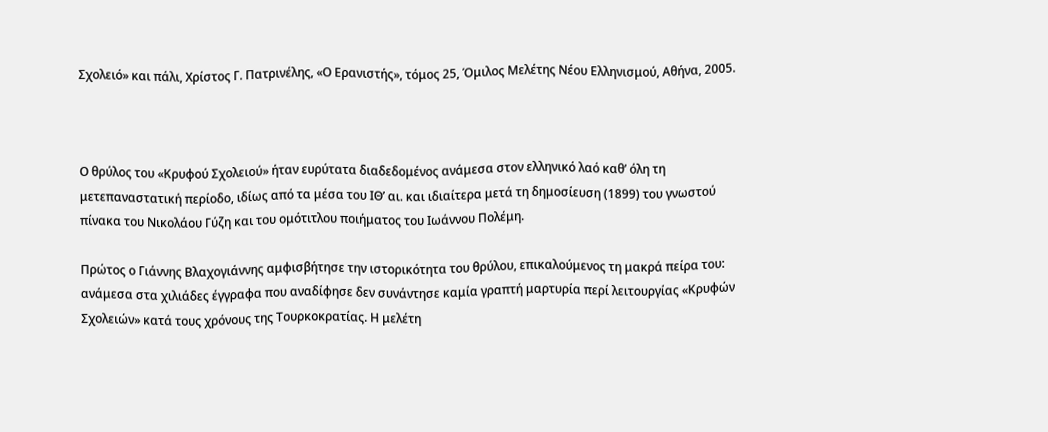Σχολειό» και πάλι, Χρίστος Γ. Πατρινέλης, «Ο Ερανιστής», τόμος 25, Όμιλος Μελέτης Νέου Ελληνισμού, Αθήνα, 2005.



Ο θρύλος του «Κρυφού Σχολειού» ήταν ευρύτατα διαδεδομένος ανάμεσα στον ελληνικό λαό καθ’ όλη τη μετεπαναστατική περίοδο, ιδίως από τα μέσα του ΙΘ’ αι. και ιδιαίτερα μετά τη δημοσίευση (1899) του γνωστού πίνακα του Νικολάου Γύζη και του ομότιτλου ποιήματος του Ιωάννου Πολέμη.

Πρώτος ο Γιάννης Βλαχογιάννης αμφισβήτησε την ιστορικότητα του θρύλου, επικαλούμενος τη μακρά πείρα του: ανάμεσα στα χιλιάδες έγγραφα που αναδίφησε δεν συνάντησε καμία γραπτή μαρτυρία περί λειτουργίας «Κρυφών Σχολειών» κατά τους χρόνους της Τουρκοκρατίας. Η μελέτη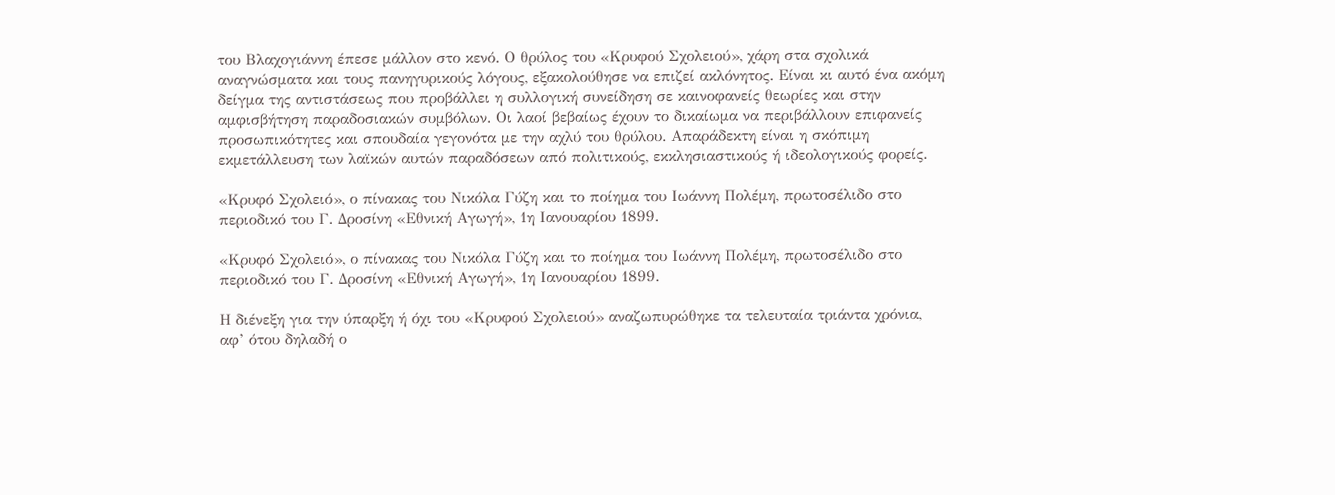του Βλαχογιάννη έπεσε μάλλον στο κενό. Ο θρύλος του «Κρυφού Σχολειού», χάρη στα σχολικά αναγνώσματα και τους πανηγυρικούς λόγους, εξακολούθησε να επιζεί ακλόνητος. Είναι κι αυτό ένα ακόμη δείγμα της αντιστάσεως που προβάλλει η συλλογική συνείδηση σε καινοφανείς θεωρίες και στην αμφισβήτηση παραδοσιακών συμβόλων. Οι λαοί βεβαίως έχουν το δικαίωμα να περιβάλλουν επιφανείς προσωπικότητες και σπουδαία γεγονότα με την αχλύ του θρύλου. Απαράδεκτη είναι η σκόπιμη εκμετάλλευση των λαϊκών αυτών παραδόσεων από πολιτικούς, εκκλησιαστικούς ή ιδεολογικούς φορείς.

«Κρυφό Σχολειό», ο πίνακας του Νικόλα Γύζη και το ποίημα του Ιωάννη Πολέμη, πρωτοσέλιδο στο περιοδικό του Γ. Δροσίνη «Εθνική Αγωγή», 1η Ιανουαρίου 1899.

«Κρυφό Σχολειό», ο πίνακας του Νικόλα Γύζη και το ποίημα του Ιωάννη Πολέμη, πρωτοσέλιδο στο περιοδικό του Γ. Δροσίνη «Εθνική Αγωγή», 1η Ιανουαρίου 1899.

Η διένεξη για την ύπαρξη ή όχι του «Κρυφού Σχολειού» αναζωπυρώθηκε τα τελευταία τριάντα χρόνια, αφ’ ότου δηλαδή ο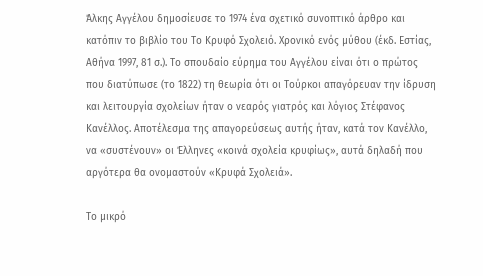Άλκης Αγγέλου δημοσίευσε το 1974 ένα σχετικό συνοπτικό άρθρο και κατόπιν το βιβλίο του Το Κρυφό Σχολειό. Χρονικό ενός μύθου (έκδ. Εστίας, Αθήνα 1997, 81 σ.). Το σπουδαίο εύρημα του Αγγέλου είναι ότι ο πρώτος που διατύπωσε (το 1822) τη θεωρία ότι οι Τούρκοι απαγόρευαν την ίδρυση και λειτουργία σχολείων ήταν ο νεαρός γιατρός και λόγιος Στέφανος Κανέλλος. Αποτέλεσμα της απαγορεύσεως αυτής ήταν, κατά τον Κανέλλο, να «συστένουν» οι Έλληνες «κοινά σχολεία κρυφίως», αυτά δηλαδή που αργότερα θα ονομαστούν «Κρυφά Σχολειά».

Το μικρό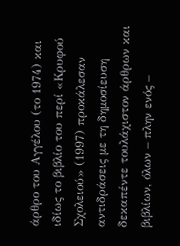άρθρο του Αγγέλου (το 1974) και ιδίως το βιβλίο του περί «Κρυφού Σχολειού» (1997) προκάλεσαν αντιδράσεις με τη δημοσίευση δεκαπέντε τουλάχιστον άρθρων και βιβλίων, όλων – πλην ενός –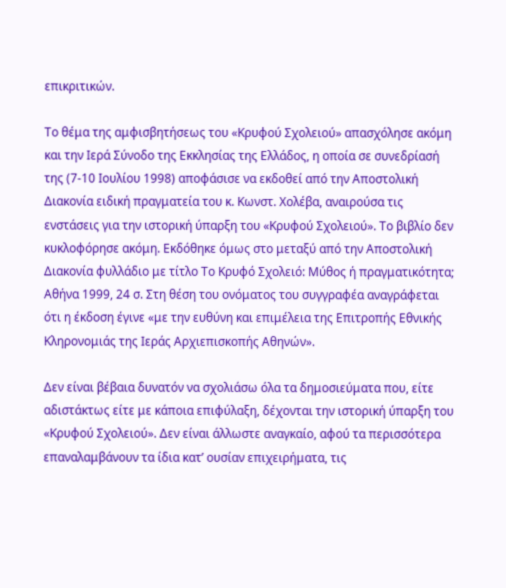επικριτικών.

Το θέμα της αμφισβητήσεως του «Κρυφού Σχολειού» απασχόλησε ακόμη και την Ιερά Σύνοδο της Εκκλησίας της Ελλάδος, η οποία σε συνεδρίασή της (7-10 Ιουλίου 1998) αποφάσισε να εκδοθεί από την Αποστολική Διακονία ειδική πραγματεία του κ. Κωνστ. Χολέβα, αναιρούσα τις ενστάσεις για την ιστορική ύπαρξη του «Κρυφού Σχολειού». Το βιβλίο δεν κυκλοφόρησε ακόμη. Εκδόθηκε όμως στο μεταξύ από την Αποστολική Διακονία φυλλάδιο με τίτλο Το Κρυφό Σχολειό: Μύθος ή πραγματικότητα; Αθήνα 1999, 24 σ. Στη θέση του ονόματος του συγγραφέα αναγράφεται ότι η έκδοση έγινε «με την ευθύνη και επιμέλεια της Επιτροπής Εθνικής Κληρονομιάς της Ιεράς Αρχιεπισκοπής Αθηνών».

Δεν είναι βέβαια δυνατόν να σχολιάσω όλα τα δημοσιεύματα που, είτε αδιστάκτως είτε με κάποια επιφύλαξη, δέχονται την ιστορική ύπαρξη του «Κρυφού Σχολειού». Δεν είναι άλλωστε αναγκαίο, αφού τα περισσότερα επαναλαμβάνουν τα ίδια κατ’ ουσίαν επιχειρήματα, τις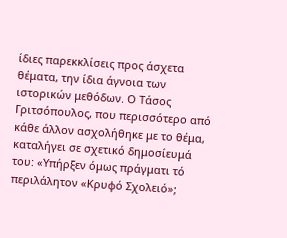ίδιες παρεκκλίσεις προς άσχετα θέματα, την ίδια άγνοια των ιστορικών μεθόδων. Ο Τάσος Γριτσόπουλος, που περισσότερο από κάθε άλλον ασχολήθηκε με το θέμα, καταλήγει σε σχετικό δημοσίευμά του: «Υπήρξεν όμως πράγματι τό περιλάλητον «Κρυφό Σχολειό»;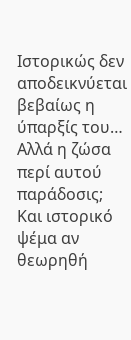Ιστορικώς δεν αποδεικνύεται βεβαίως η ύπαρξίς του… Αλλά η ζώσα περί αυτού παράδοσις; Και ιστορικό ψέμα αν θεωρηθή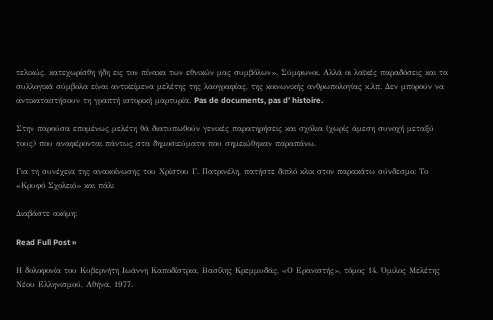τελικώς, κατεχωρίσθη ήδη εις τον πίνακα των εθνικών μας συμβόλων». Σύμφωνοι. Αλλά οι λαϊκές παραδόσεις και τα συλλογικά σύμβολα είναι αντικείμενα μελέτης της λαογραφίας, της κοινωνικής ανθρωπολογίας κ.λπ. Δεν μπορούν να αντικαταστήσουν τη γραπτή ιστορική μαρτυρία. Pas de documents, pas d’ histoire.

Στην παρούσα επομένως μελέτη θά διατυπωθούν γενικές παρατηρήσεις και σχόλια (χωρίς άμεση συνοχή μεταξύ τους) που αναφέρονται πάντως στα δημοσιεύματα που σημειώθηκαν παραπάνω.

Για τη συνέχεια της ανακοίνωσης του Χρίστου Γ. Πατρινέλη, πατήστε διπλό κλικ στον παρακάτω σύνδεσμο: Το «Κρυφό Σχολειό» και πάλι

Διαβάστε ακόμη:

Read Full Post »

Η δολοφονία του Κυβερνήτη Ιωάννη Καποδίστρια, Βασίλης Κρεμμυδάς, «Ο Ερανιστής», τόμος 14, Όμιλος Μελέτης Νέου Ελληνισμού, Αθήνα, 1977.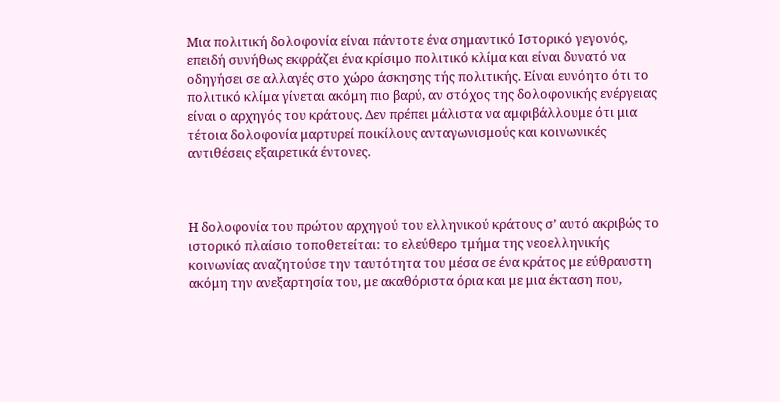Μια πολιτική δολοφονία είναι πάντοτε ένα σημαντικό Ιστορικό γεγονός, επειδή συνήθως εκφράζει ένα κρίσιμο πολιτικό κλίμα και είναι δυνατό να οδηγήσει σε αλλαγές στο χώρο άσκησης τής πολιτικής. Είναι ευνόητο ότι το πολιτικό κλίμα γίνεται ακόμη πιο βαρύ, αν στόχος της δολοφονικής ενέργειας είναι ο αρχηγός του κράτους. Δεν πρέπει μάλιστα να αμφιβάλλουμε ότι μια τέτοια δολοφονία μαρτυρεί ποικίλους ανταγωνισμούς και κοινωνικές αντιθέσεις εξαιρετικά έντονες.



Η δολοφονία του πρώτου αρχηγού του ελληνικού κράτους σ’ αυτό ακριβώς το ιστορικό πλαίσιο τοποθετείται: το ελεύθερο τμήμα της νεοελληνικής κοινωνίας αναζητούσε την ταυτότητα του μέσα σε ένα κράτος με εύθραυστη ακόμη την ανεξαρτησία του, με ακαθόριστα όρια και με μια έκταση που,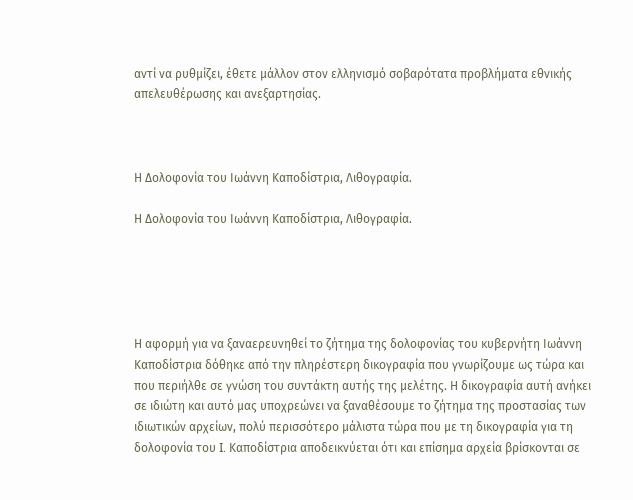αντί να ρυθμίζει, έθετε μάλλον στον ελληνισμό σοβαρότατα προβλήματα εθνικής απελευθέρωσης και ανεξαρτησίας.



Η Δολοφονία του Ιωάννη Καποδίστρια, Λιθογραφία.

Η Δολοφονία του Ιωάννη Καποδίστρια, Λιθογραφία.





Η αφορμή για να ξαναερευνηθεί το ζήτημα της δολοφονίας του κυβερνήτη Ιωάννη Καποδίστρια δόθηκε από την πληρέστερη δικογραφία που γνωρίζουμε ως τώρα και που περιήλθε σε γνώση του συντάκτη αυτής της μελέτης. Η δικογραφία αυτή ανήκει σε ιδιώτη και αυτό μας υποχρεώνει να ξαναθέσουμε το ζήτημα της προστασίας των ιδιωτικών αρχείων, πολύ περισσότερο μάλιστα τώρα που με τη δικογραφία για τη δολοφονία του I. Καποδίστρια αποδεικνύεται ότι και επίσημα αρχεία βρίσκονται σε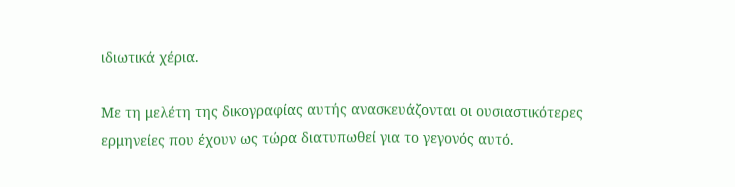ιδιωτικά χέρια.

Με τη μελέτη της δικογραφίας αυτής ανασκευάζονται οι ουσιαστικότερες ερμηνείες που έχουν ως τώρα διατυπωθεί για το γεγονός αυτό.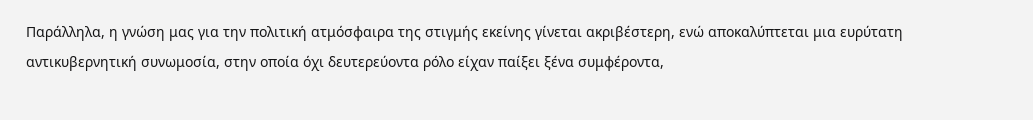Παράλληλα, η γνώση μας για την πολιτική ατμόσφαιρα της στιγμής εκείνης γίνεται ακριβέστερη, ενώ αποκαλύπτεται μια ευρύτατη αντικυβερνητική συνωμοσία, στην οποία όχι δευτερεύοντα ρόλο είχαν παίξει ξένα συμφέροντα,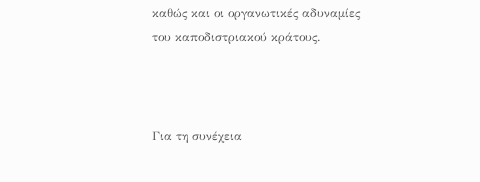καθώς και οι οργανωτικές αδυναμίες του καποδιστριακού κράτους.



Για τη συνέχεια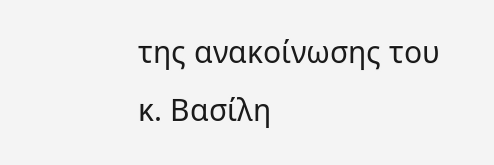της ανακοίνωσης του κ. Βασίλη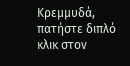Κρεμμυδά, πατήστε διπλό κλικ στον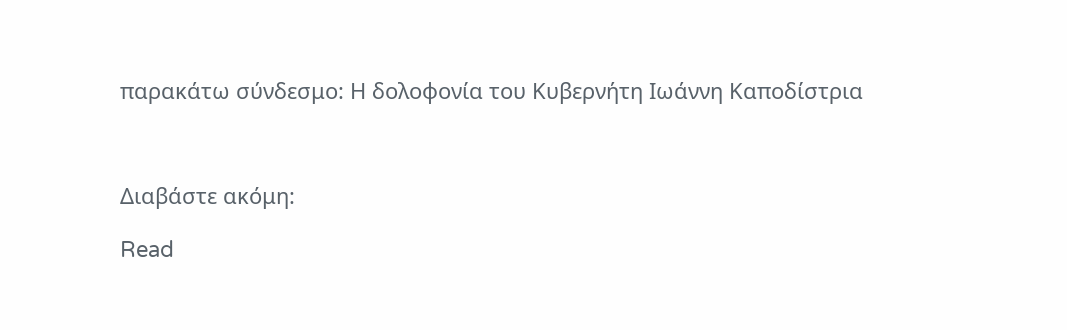παρακάτω σύνδεσμο: Η δολοφονία του Κυβερνήτη Ιωάννη Καποδίστρια



Διαβάστε ακόμη:

Read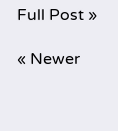Full Post »

« Newer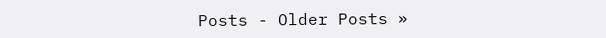Posts - Older Posts »